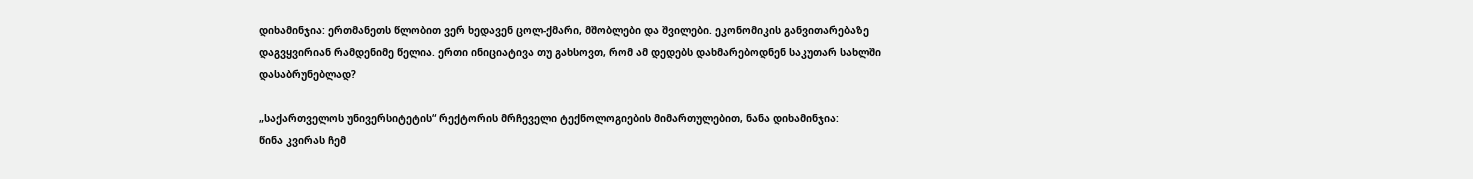დიხამინჯია: ერთმანეთს წლობით ვერ ხედავენ ცოლ-ქმარი, მშობლები და შვილები. ეკონომიკის განვითარებაზე დაგვყვირიან რამდენიმე წელია. ერთი ინიციატივა თუ გახსოვთ, რომ ამ დედებს დახმარებოდნენ საკუთარ სახლში დასაბრუნებლად?

„საქართველოს უნივერსიტეტის“ რექტორის მრჩეველი ტექნოლოგიების მიმართულებით, ნანა დიხამინჯია:
წინა კვირას ჩემ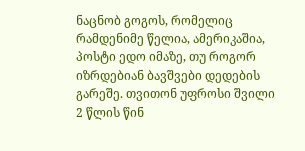ნაცნობ გოგოს, რომელიც რამდენიმე წელია, ამერიკაშია, პოსტი ედო იმაზე, თუ როგორ იზრდებიან ბავშვები დედების გარეშე. თვითონ უფროსი შვილი 2 წლის წინ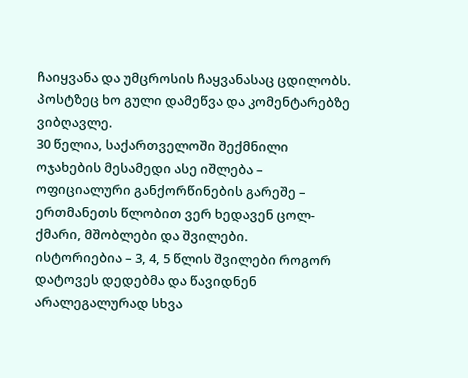ჩაიყვანა და უმცროსის ჩაყვანასაც ცდილობს.
პოსტზეც ხო გული დამეწვა და კომენტარებზე ვიბღავლე.
30 წელია, საქართველოში შექმნილი ოჯახების მესამედი ასე იშლება – ოფიციალური განქორწინების გარეშე – ერთმანეთს წლობით ვერ ხედავენ ცოლ-ქმარი, მშობლები და შვილები.
ისტორიებია – 3, 4, 5 წლის შვილები როგორ დატოვეს დედებმა და წავიდნენ არალეგალურად სხვა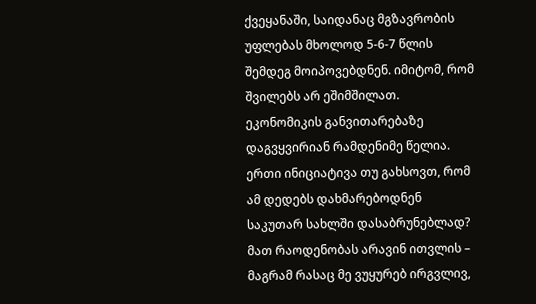ქვეყანაში, საიდანაც მგზავრობის უფლებას მხოლოდ 5-6-7 წლის შემდეგ მოიპოვებდნენ. იმიტომ, რომ შვილებს არ ეშიმშილათ.
ეკონომიკის განვითარებაზე დაგვყვირიან რამდენიმე წელია. ერთი ინიციატივა თუ გახსოვთ, რომ ამ დედებს დახმარებოდნენ საკუთარ სახლში დასაბრუნებლად?
მათ რაოდენობას არავინ ითვლის – მაგრამ რასაც მე ვუყურებ ირგვლივ,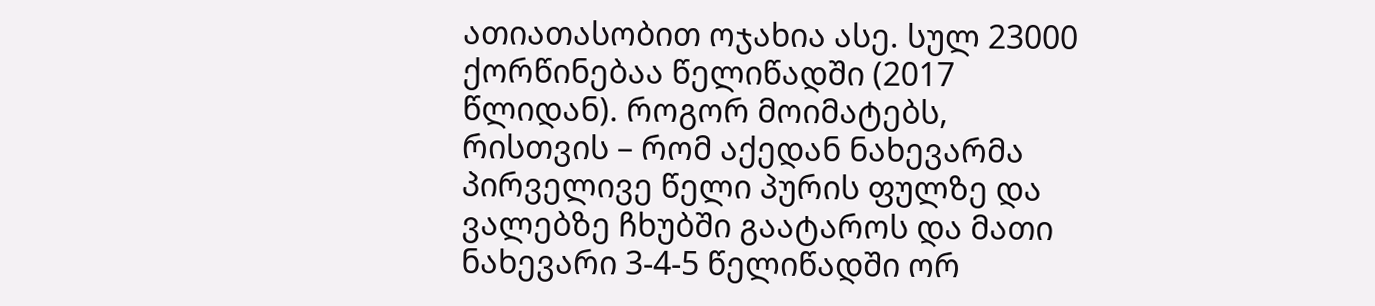ათიათასობით ოჯახია ასე. სულ 23000 ქორწინებაა წელიწადში (2017 წლიდან). როგორ მოიმატებს, რისთვის – რომ აქედან ნახევარმა პირველივე წელი პურის ფულზე და ვალებზე ჩხუბში გაატაროს და მათი ნახევარი 3-4-5 წელიწადში ორ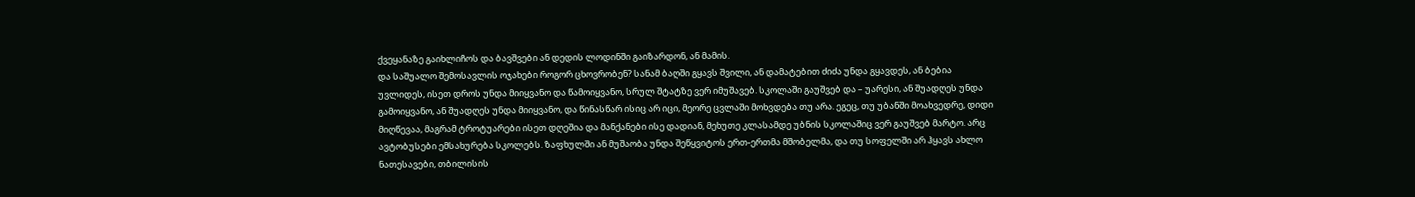ქვეყანაზე გაიხლიჩოს და ბავშვები ან დედის ლოდინში გაიზარდონ, ან მამის.
და საშუალო შემოსავლის ოჯახები როგორ ცხოვრობენ? სანამ ბაღში გყავს შვილი, ან დამატებით ძიძა უნდა გყავდეს, ან ბებია უვლიდეს, ისეთ დროს უნდა მიიყვანო და წამოიყვანო, სრულ შტატზე ვერ იმუშავებ. სკოლაში გაუშვებ და – უარესი, ან შუადღეს უნდა გამოიყვანო, ან შუადღეს უნდა მიიყვანო, და წინასწარ ისიც არ იცი, მეორე ცვლაში მოხვდება თუ არა. ეგეც, თუ უბანში მოახვედრე, დიდი მიღწევაა, მაგრამ ტროტუარები ისეთ დღეშია და მანქანები ისე დადიან, მეხუთე კლასამდე უბნის სკოლაშიც ვერ გაუშვებ მარტო. არც ავტობუსები ემსახურება სკოლებს. ზაფხულში ან მუშაობა უნდა შეწყვიტოს ერთ-ერთმა მშობელმა, და თუ სოფელში არ ჰყავს ახლო ნათესავები, თბილისის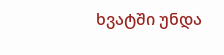ხვატში უნდა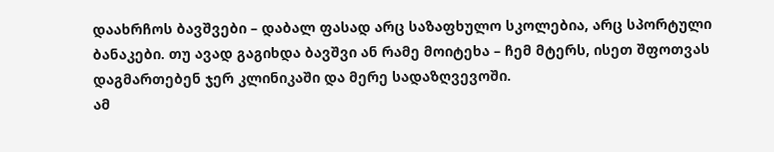დაახრჩოს ბავშვები – დაბალ ფასად არც საზაფხულო სკოლებია, არც სპორტული ბანაკები. თუ ავად გაგიხდა ბავშვი ან რამე მოიტეხა – ჩემ მტერს, ისეთ შფოთვას დაგმართებენ ჯერ კლინიკაში და მერე სადაზღვევოში.
ამ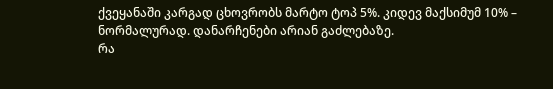ქვეყანაში კარგად ცხოვრობს მარტო ტოპ 5%. კიდევ მაქსიმუმ 10% – ნორმალურად. დანარჩენები არიან გაძლებაზე.
რა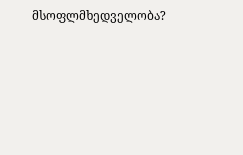მსოფლმხედველობა?